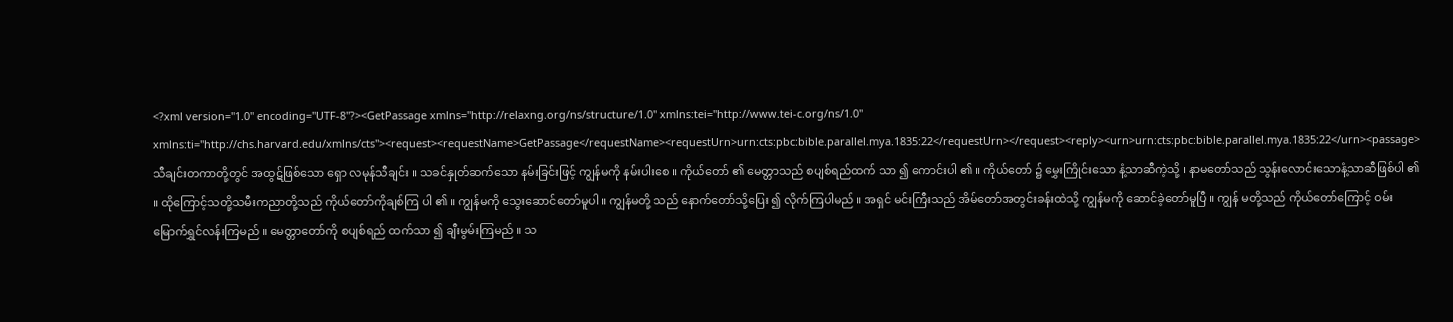<?xml version="1.0" encoding="UTF-8"?><GetPassage xmlns="http://relaxng.org/ns/structure/1.0" xmlns:tei="http://www.tei-c.org/ns/1.0" xmlns:ti="http://chs.harvard.edu/xmlns/cts"><request><requestName>GetPassage</requestName><requestUrn>urn:cts:pbc:bible.parallel.mya.1835:22</requestUrn></request><reply><urn>urn:cts:pbc:bible.parallel.mya.1835:22</urn><passage>သီချင်းတကာတို့တွင် အထွဋ်ဖြစ်သော ရှော လမုန်သီချင်း ။ သခင်နှုတ်ဆက်သော နမ်းခြင်းဖြင့် ကျွန်မကို နမ်းပါးစေ ။ ကိုယ်တော် ၏ မေတ္တာသည် စပျစ်ရည်ထက် သာ ၍ ကောင်းပါ ၏ ။ ကိုယ်တော် ၌ မွှေးကြိုင်းသော နံ့သာဆီကဲ့သို့ ၊ နာမတော်သည် သွန်းလောင်းသောနံ့သာဆီဖြစ်ပါ ၏ ။ ထိုကြောင့်သတို့သမီးကညာတို့သည် ကိုယ်တော်ကိုချစ်ကြ ပါ ၏ ။ ကျွန်မကို သွေးဆောင်တော်မူပါ ။ ကျွန်မတို့ သည် နောက်တော်သို့ပြေး ၍ လိုက်ကြပါမည် ။ အရှင် မင်းကြီးသည် အိမ်တော်အတွင်းခန်းထဲသို့ ကျွန်မကို ဆောင်ခဲ့တော်မူပြီ ။ ကျွန် မတို့သည် ကိုယ်တော်ကြောင့် ဝမ်းမြောက်ရွှင်လန်းကြမည် ။ မေတ္တာတော်ကို စပျစ်ရည် ထက်သာ ၍ ချီးမွမ်းကြမည် ။ သ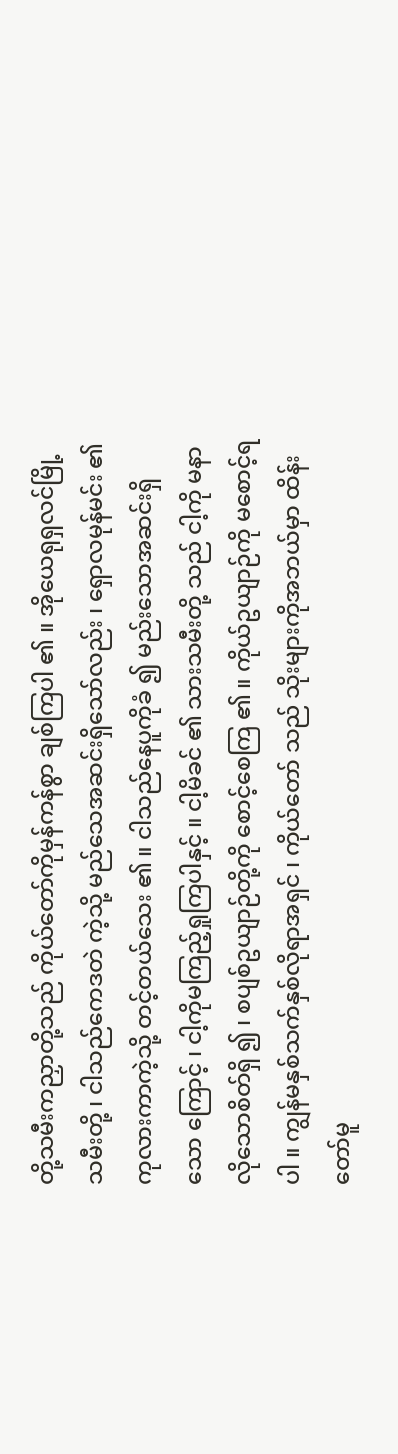တို့သမီးကညှာတို့သည် ကိုယ်တော်ကိုမှန်ကန်စွာ ချစ်ကြပါ ၏ ။ အိုယေရုရှလင်မြို့သမီးတို့ ၊ ငါသည်ကေဒတဲ ကဲ့သို့ မည်သေအဆင်းရှိသော်လည်း ၊ ရှောလမုန်မင်း ၏ ကုလားကာကဲ့သို့ တင့်တယ်သေး ၏ ။ ငါသည်နေပူကိုခံ ၍ မည်းသောအဆင်းရှိသော ကြောင့် ၊ ငါ့ကိုမကြည့်ရှုကြပါနှင့် ။ ငါ့မိခင် ၏ သားသမီးတို့ သည် ငါ့ကို မနာလိုသောစိတ်ရှိ ၍ ၊ စပျစ်ဥယျာဉ်တို့ကို စောင့်စေကြ ၏ ။ ကိုယ်ဥယျာဉ်ကို မစောင့်ရပါ ။ ကျွန်မနှစ်သက်နှစ်လိုရာအရှင် ၊ ကိုယ်တော် သည် သိုးများကိုအဘယ်မှာ ထိန်းတော်မူ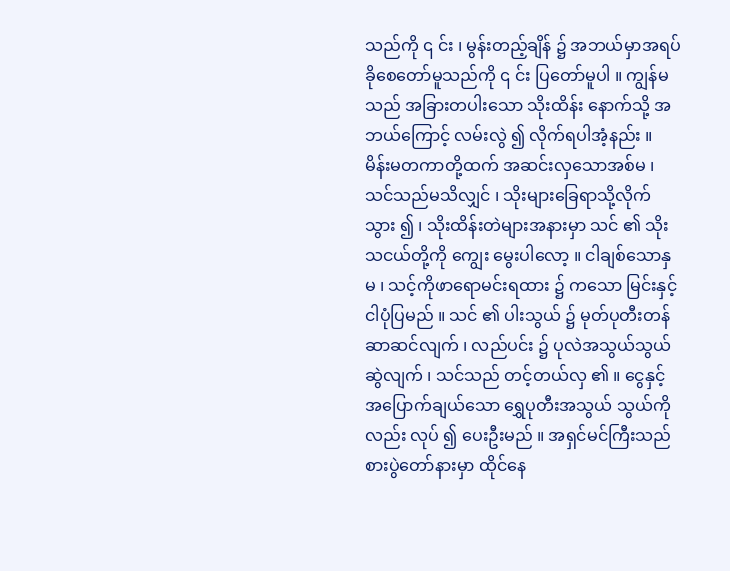သည်ကို ၎ င်း ၊ မွန်းတည့်ချိန် ၌ အဘယ်မှာအရပ်ခိုစေတော်မူသည်ကို ၎ င်း ပြတော်မူပါ ။ ကျွန်မသည် အခြားတပါးသော သိုးထိန်း နောက်သို့ အဘယ်ကြောင့် လမ်းလွဲ ၍ လိုက်ရပါအံ့နည်း ။ မိန်းမတကာတို့ထက် အဆင်းလှသောအစ်မ ၊ သင်သည်မသိလျှင် ၊ သိုးများခြေရာသို့လိုက်သွား ၍ ၊ သိုးထိန်းတဲများအနားမှာ သင် ၏ သိုးသငယ်တို့ကို ကျွေး မွေးပါလော့ ။ ငါချစ်သောနှမ ၊ သင့်ကိုဖာရောမင်းရထား ၌ ကသော မြင်းနှင့် ငါပုံပြမည် ။ သင် ၏ ပါးသွယ် ၌ မုတ်ပုတီးတန်ဆာဆင်လျက် ၊ လည်ပင်း ၌ ပုလဲအသွယ်သွယ်ဆွဲလျက် ၊ သင်သည် တင့်တယ်လှ ၏ ။ ငွေနှင့်အပြောက်ချယ်သော ရွှေပုတီးအသွယ် သွယ်ကိုလည်း လုပ် ၍ ပေးဦးမည် ။ အရှင်မင်ကြီးသည် စားပွဲတော်နားမှာ ထိုင်နေ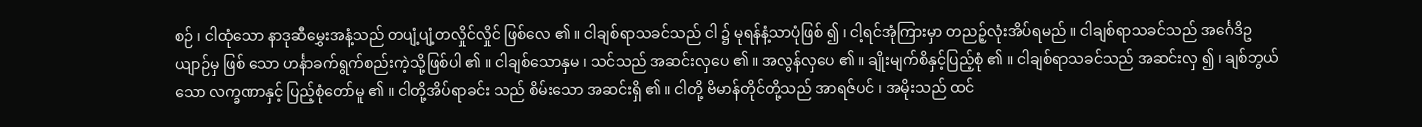စဉ် ၊ ငါထုံသော နာဒုဆီမွှေးအနံ့သည် တပျံ့ပျံ့တလှိုင်လှိုင် ဖြစ်လေ ၏ ။ ငါချစ်ရာသခင်သည် ငါ ၌ မုရန်နံ့သာပုံဖြစ် ၍ ၊ ငါ့ရင်အုံကြားမှာ တညဉ့်လုံးအိပ်ရမည် ။ ငါချစ်ရာသခင်သည် အင်္ဂေဒိဥယျာဉ်မှ ဖြစ် သော ဟင်္နာခက်ရွက်စည်းကဲ့သို့ဖြစ်ပါ ၏ ။ ငါချစ်သောနှမ ၊ သင်သည် အဆင်းလှပေ ၏ ။ အလွန်လှပေ ၏ ။ ချိုးမျက်စိနှင့်ပြည့်စုံ ၏ ။ ငါချစ်ရာသခင်သည် အဆင်းလှ ၍ ၊ ချစ်ဘွယ် သော လက္ခဏာနှင့် ပြည့်စုံတော်မူ ၏ ။ ငါတို့အိပ်ရာခင်း သည် စိမ်းသော အဆင်းရှိ ၏ ။ ငါတို့ ဗိမာန်တိုင်တို့သည် အာရဇ်ပင် ၊ အမိုးသည် ထင်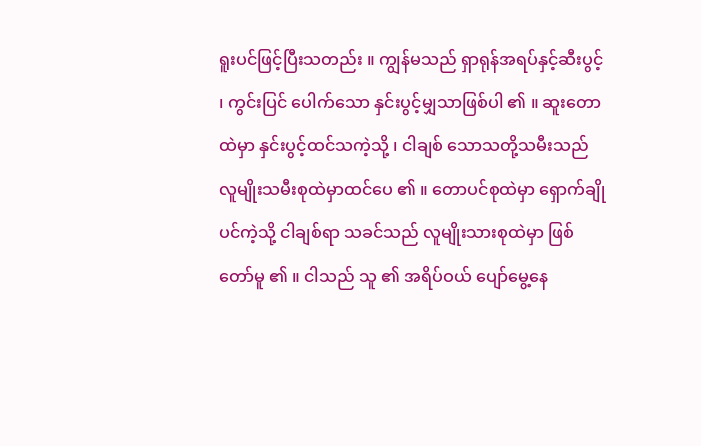ရူးပင်ဖြင့်ပြီးသတည်း ။ ကျွန်မသည် ရှာရုန်အရပ်နှင့်ဆီးပွင့် ၊ ကွင်းပြင် ပေါက်သော နှင်းပွင့်မျှသာဖြစ်ပါ ၏ ။ ဆူးတောထဲမှာ နှင်းပွင့်ထင်သကဲ့သို့ ၊ ငါချစ် သောသတို့သမီးသည် လူမျိုးသမီးစုထဲမှာထင်ပေ ၏ ။ တောပင်စုထဲမှာ ရှောက်ချိုပင်ကဲ့သို့ ငါချစ်ရာ သခင်သည် လူမျိုးသားစုထဲမှာ ဖြစ်တော်မူ ၏ ။ ငါသည် သူ ၏ အရိပ်ဝယ် ပျော်မွေ့နေ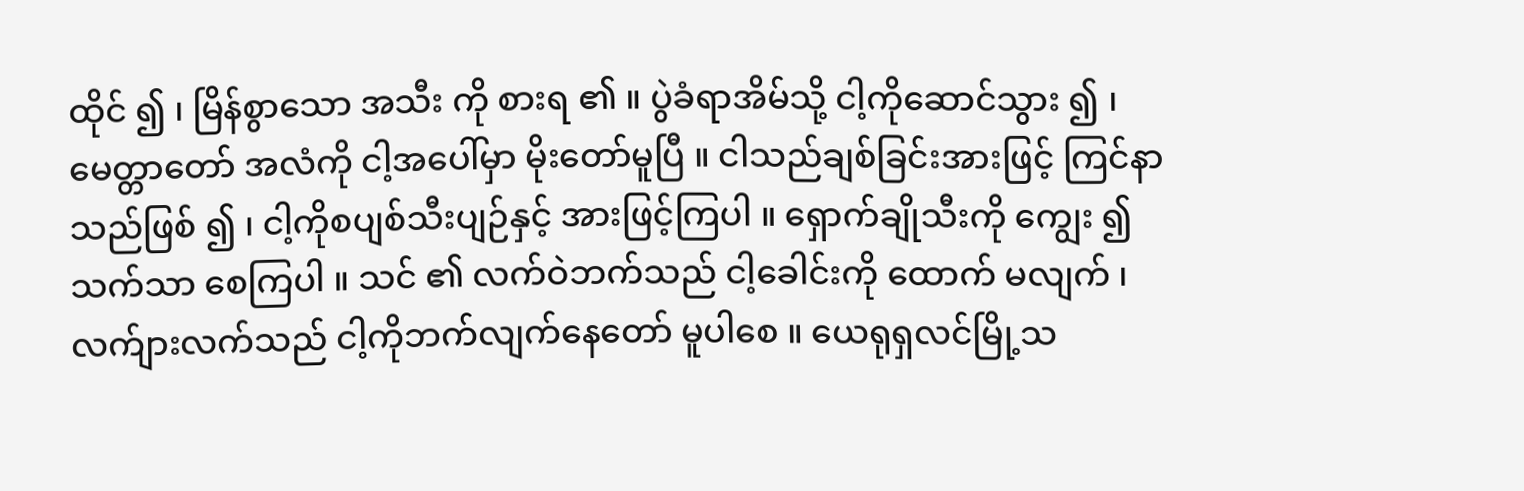ထိုင် ၍ ၊ မြိန်စွာသော အသီး ကို စားရ ၏ ။ ပွဲခံရာအိမ်သို့ ငါ့ကိုဆောင်သွား ၍ ၊ မေတ္တာတော် အလံကို ငါ့အပေါ်မှာ မိုးတော်မူပြီ ။ ငါသည်ချစ်ခြင်းအားဖြင့် ကြင်နာသည်ဖြစ် ၍ ၊ ငါ့ကိုစပျစ်သီးပျဉ်နှင့် အားဖြင့်ကြပါ ။ ရှောက်ချိုသီးကို ကျွေး ၍ သက်သာ စေကြပါ ။ သင် ၏ လက်ဝဲဘက်သည် ငါ့ခေါင်းကို ထောက် မလျက် ၊ လက်ျားလက်သည် ငါ့ကိုဘက်လျက်နေတော် မူပါစေ ။ ယေရုရှလင်မြို့သ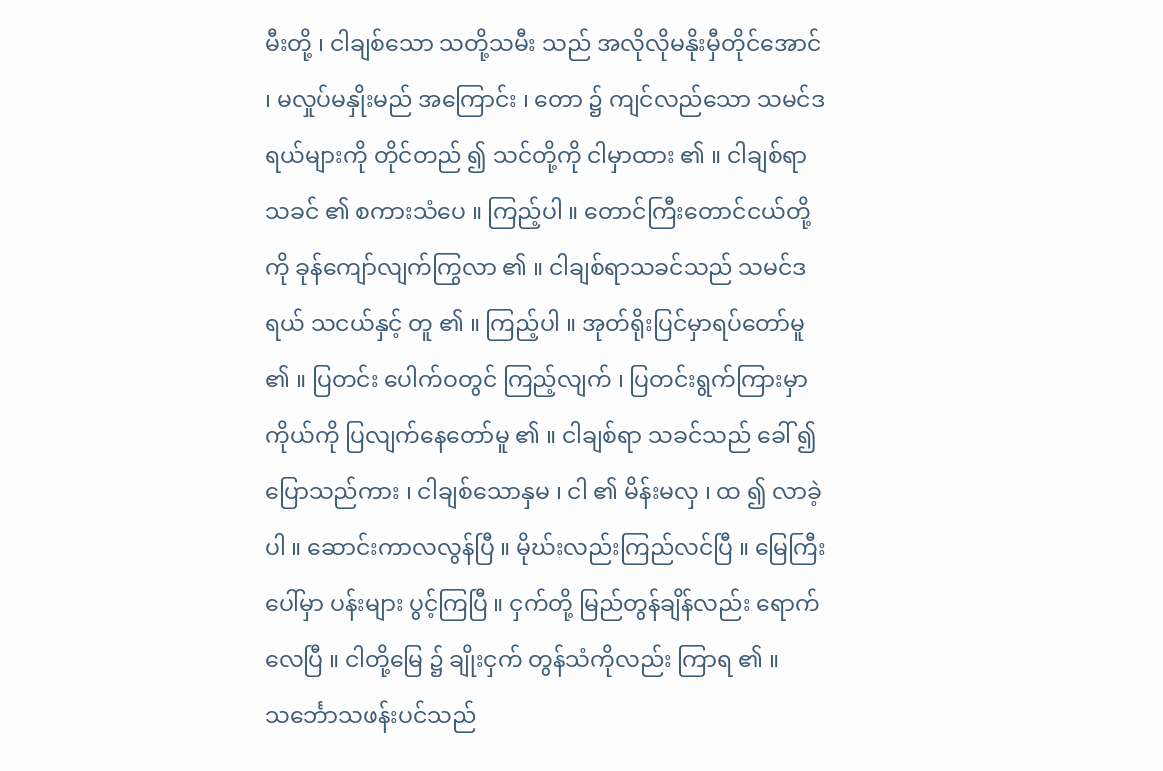မီးတို့ ၊ ငါချစ်သော သတို့သမီး သည် အလိုလိုမနိုးမှီတိုင်အောင် ၊ မလှုပ်မနှိုးမည် အကြောင်း ၊ တော ၌ ကျင်လည်သော သမင်ဒရယ်များကို တိုင်တည် ၍ သင်တို့ကို ငါမှာထား ၏ ။ ငါချစ်ရာသခင် ၏ စကားသံပေ ။ ကြည့်ပါ ။ တောင်ကြီးတောင်ငယ်တို့ကို ခုန်ကျော်လျက်ကြွလာ ၏ ။ ငါချစ်ရာသခင်သည် သမင်ဒရယ် သငယ်နှင့် တူ ၏ ။ ကြည့်ပါ ။ အုတ်ရိုးပြင်မှာရပ်တော်မူ ၏ ။ ပြတင်း ပေါက်ဝတွင် ကြည့်လျက် ၊ ပြတင်းရွက်ကြားမှာ ကိုယ်ကို ပြလျက်နေတော်မူ ၏ ။ ငါချစ်ရာ သခင်သည် ခေါ် ၍ ပြောသည်ကား ၊ ငါချစ်သောနှမ ၊ ငါ ၏ မိန်းမလှ ၊ ထ ၍ လာခဲ့ပါ ။ ဆောင်းကာလလွန်ပြီ ။ မိုဃ်းလည်းကြည်လင်ပြီ ။ မြေကြီးပေါ်မှာ ပန်းများ ပွင့်ကြပြီ ။ ငှက်တို့ မြည်တွန်ချိန်လည်း ရောက်လေပြီ ။ ငါတို့မြေ ၌ ချိုးငှက် တွန်သံကိုလည်း ကြာရ ၏ ။ သင်္ဘောသဖန်းပင်သည်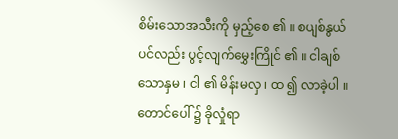စိမ်းသောအသီးကို မှည့်စေ ၏ ။ စပျစ်နွယ်ပင်လည်း ပွင့်လျက်မွှေးကြိုင် ၏ ။ ငါချစ်သောနှမ ၊ ငါ ၏ မိန်းမလှ ၊ ထ ၍ လာခဲ့ပါ ။ တောင်ပေါ် ၌ ခိုလှုံရာ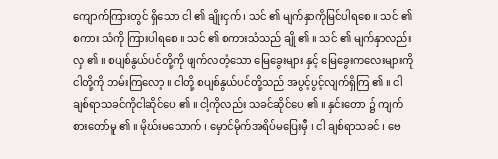ကျောက်ကြားတွင် ရှိသော ငါ ၏ ချိုးငှက် ၊ သင် ၏ မျက်နှာကိုမြင်ပါရစေ ။ သင် ၏ စကား သံကို ကြားပါရစေ ။ သင် ၏ စကားသံသည် ချို ၏ ။ သင် ၏ မျက်နှာလည်း လှ ၏ ။ စပျစ်နွယ်ပင်တို့ကို ဖျက်လတံ့သော မြေခွေးများ နှင့် မြေခွေးကလေးများကို ငါတို့ကို ဘမ်းကြလော့ ။ ငါတို့ စပျစ်နွယ်ပင်တို့သည် အပွင့်ပွင့်လျက်ရှိကြ ၏ ။ ငါချစ်ရာသခင်ကိုငါဆိုင်ပေ ၏ ။ ငါ့ကိုလည်း သခင်ဆိုင်ပေ ၏ ။ နှင်းတော ၌ ကျက်စားတော်မူ ၏ ။ မိုဃ်းမသောက် ၊ မှောင်မိုက်အရိပ်မပြေးမှီ ၊ ငါ ချစ်ရာသခင် ၊ ဗေ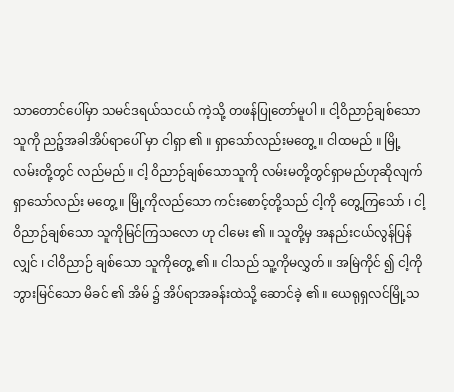သာတောင်ပေါ်မှာ သမင်ဒရယ်သငယ် ကဲ့သို့ တဖန်ပြုတော်မူပါ ။ ငါ့ဝိညာဉ်ချစ်သောသူကို ညဉ့်အခါအိပ်ရာပေါ် မှာ ငါရှာ ၏ ။ ရှာသော်လည်းမတွေ့ ။ ငါထမည် ။ မြို့လမ်းတို့တွင် လည်မည် ။ ငါ့ ဝိညာဉ်ချစ်သောသူကို လမ်းမတို့တွင်ရှာမည်ဟုဆိုလျက် ရှာသော်လည်း မတွေ့ ။ မြို့ကိုလည်သော ကင်းစောင့်တို့သည် ငါ့ကို တွေ့ကြသော် ၊ ငါ့ဝိညာဉ်ချစ်သော သူကိုမြင်ကြသလော ဟု ငါမေး ၏ ။ သူတို့မှ အနည်းငယ်လွန်ပြန်လျှင် ၊ ငါဝိညာဉ် ချစ်သော သူကိုတွေ့ ၏ ။ ငါသည် သူ့ကိုမလွှတ် ။ အမြဲကိုင် ၍ ငါ့ကိုဘွားမြင်သော မိခင် ၏ အိမ် ၌ အိပ်ရာအခန်းထဲသို့ ဆောင်ခဲ့ ၏ ။ ယေရုရှလင်မြို့သ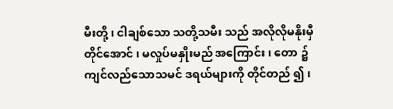မီးတို့ ၊ ငါချစ်သော သတို့သမီး သည် အလိုလိုမနိုးမှီတိုင်အောင် ၊ မလှုပ်မနှိုးမည် အကြောင်း ၊ တော ၌ ကျင်လည်သောသမင် ဒရယ်များကို တိုင်တည် ၍ ၊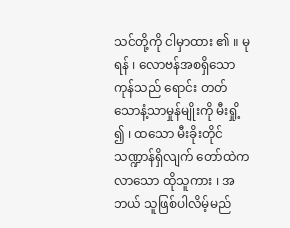သင်တို့ကို ငါမှာထား ၏ ။ မုရန် ၊ လောဗန်အစရှိသော ကုန်သည် ရောင်း တတ်သောနံ့သာမှုန်မျိုးကို မီးရှို့ ၍ ၊ ထသော မီးခိုးတိုင် သဏ္ဍာန်ရှိလျက် တော်ထဲကလာသော ထိုသူကား ၊ အဘယ် သူဖြစ်ပါလိမ့်မည်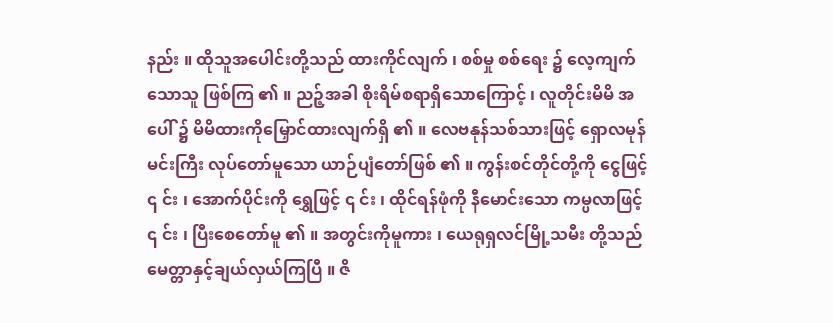နည်း ။ ထိုသူအပေါင်းတို့သည် ထားကိုင်လျက် ၊ စစ်မှု စစ်ရေး ၌ လေ့ကျက်သောသူ ဖြစ်ကြ ၏ ။ ညဉ့်အခါ စိုးရိမ်စရာရှိသောကြောင့် ၊ လူတိုင်းမိမိ အပေါ် ၌ မိမိထားကိုမြှောင်ထားလျက်ရှိ ၏ ။ လေဗနုန်သစ်သားဖြင့် ရှောလမုန်မင်းကြီး လုပ်တော်မူသော ယာဉ်ပျံတော်ဖြစ် ၏ ။ ကွန်းစင်တိုင်တို့ကို ငွေဖြင့် ၎ င်း ၊ အောက်ပိုင်းကို ရွှေဖြင့် ၎ င်း ၊ ထိုင်ရန်ဖုံကို နီမောင်းသော ကမ္ပလာဖြင့် ၎ င်း ၊ ပြီးစေတော်မူ ၏ ။ အတွင်းကိုမူကား ၊ ယေရုရှလင်မြို့သမီး တို့သည် မေတ္တာနှင့်ချယ်လှယ်ကြပြီ ။ ဇိ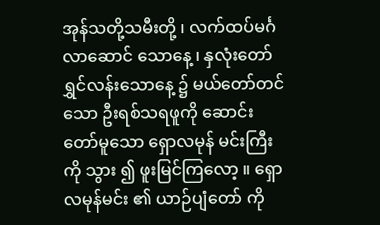အုန်သတို့သမီးတို့ ၊ လက်ထပ်မင်္ဂလာဆောင် သောနေ့ ၊ နှလုံးတော်ရွှင်လန်းသောနေ့ ၌ မယ်တော်တင် သော ဦးရစ်သရဖူကို ဆောင်းတော်မူသော ရှောလမုန် မင်းကြီးကို သွား ၍ ဖူးမြင်ကြလော့ ။ ရှောလမုန်မင်း ၏ ယာဉ်ပျံတော် ကို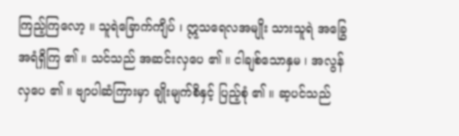ကြည့်ကြလော့ ။ သူရဲခြောက်ကျိပ် ၊ ဣသရေလအမျိုး သားသူရဲ အခြွေအရံရှိကြ ၏ ။ သင်သည် အဆင်းလှပေ ၏ ။ ငါချစ်သောနှမ ၊ အလွန်လှပေ ၏ ။ ဗျာပါဆံကြားမှာ ချိုးမျက်စိနှင့် ပြည့်စုံ ၏ ။ ဆ့ပင်သည်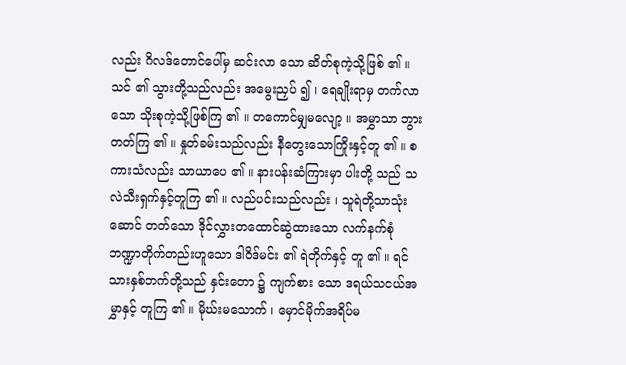လည်း ဂိလဒ်တောင်ပေါ်မှ ဆင်းလာ သော ဆိတ်စုကဲ့သို့ဖြစ် ၏ ။ သင် ၏ သွားတို့သည်လည်း အမွေးညှပ် ၍ ၊ ရေချိုးရာမှ တက်လာသော သိုးစုကဲ့သို့ဖြစ်ကြ ၏ ။ တကောင်မျှမလျော့ ။ အမွှာသာ ဘွားတတ်ကြ ၏ ။ နှုတ်ခမ်းသည်လည်း နီတွေးသောကြိုးနှင့်တူ ၏ ။ စကားသံလည်း သာယာပေ ၏ ။ နားပန်းဆံကြားမှာ ပါးတို့ သည် သလဲသီးရှက်နှင့်တူကြ ၏ ။ လည်ပင်းသည်လည်း ၊ သူရဲတို့သာသုံးဆောင် တတ်သော ဒိုင်လွှားတထောင်ဆွဲထားသော လက်နက်စုံ ဘဏ္ဍာတိုက်တည်းဟူသော ဒါဝိဒ်မင်း ၏ ရဲတိုက်နှင့် တူ ၏ ။ ရင်သားနှစ်ဘက်တို့သည် နှင်းတော ၌ ကျက်စား သော ဒရယ်သငယ်အမွှာနှင့် တူကြ ၏ ။ မိုဃ်းမသောက် ၊ မှောင်မိုက်အရိပ်မ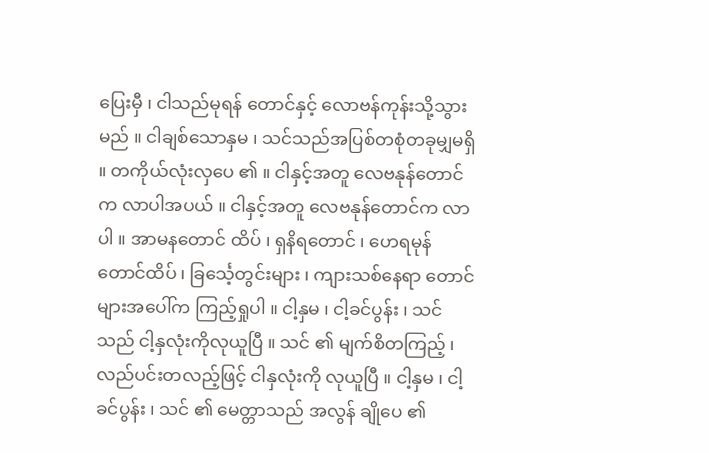ပြေးမှီ ၊ ငါသည်မုရန် တောင်နှင့် လောဗန်ကုန်းသို့သွားမည် ။ ငါချစ်သောနှမ ၊ သင်သည်အပြစ်တစုံတခုမျှမရှိ ။ တကိုယ်လုံးလှပေ ၏ ။ ငါနှင့်အတူ လေဗနုန်တောင်က လာပါအပယ် ။ ငါနှင့်အတူ လေဗနုန်တောင်က လာပါ ။ အာမနတောင် ထိပ် ၊ ရှနိရတောင် ၊ ဟေရမုန်တောင်ထိပ် ၊ ခြင်္သေ့တွင်းများ ၊ ကျားသစ်နေရာ တောင်များအပေါ်က ကြည့်ရှုပါ ။ ငါ့နှမ ၊ ငါ့ခင်ပွန်း ၊ သင်သည် ငါ့နှလုံးကိုလုယူပြီ ။ သင် ၏ မျက်စိတကြည့် ၊ လည်ပင်းတလည့်ဖြင့် ငါနှလုံးကို လုယူပြီ ။ ငါ့နှမ ၊ ငါ့ခင်ပွန်း ၊ သင် ၏ မေတ္တာသည် အလွန် ချိုပေ ၏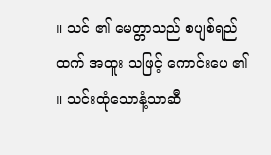။ သင် ၏ မေတ္တာသည် စပျစ်ရည်ထက် အထူး သဖြင့် ကောင်းပေ ၏ ။ သင်းထုံသောနံ့သာဆီ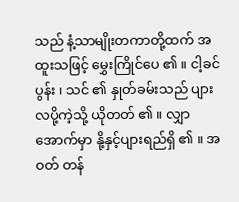သည် နံ့သာမျိုးတကာတို့ထက် အထူးသဖြင့် မွှေးကြိုင်ပေ ၏ ။ ငါ့ခင်ပွန်း ၊ သင် ၏ နှုတ်ခမ်းသည် ပျားလပို့ကဲ့သို့ ယိုတတ် ၏ ။ လျှာအောက်မှာ နို့နှင့်ပျားရည်ရှိ ၏ ။ အဝတ် တန်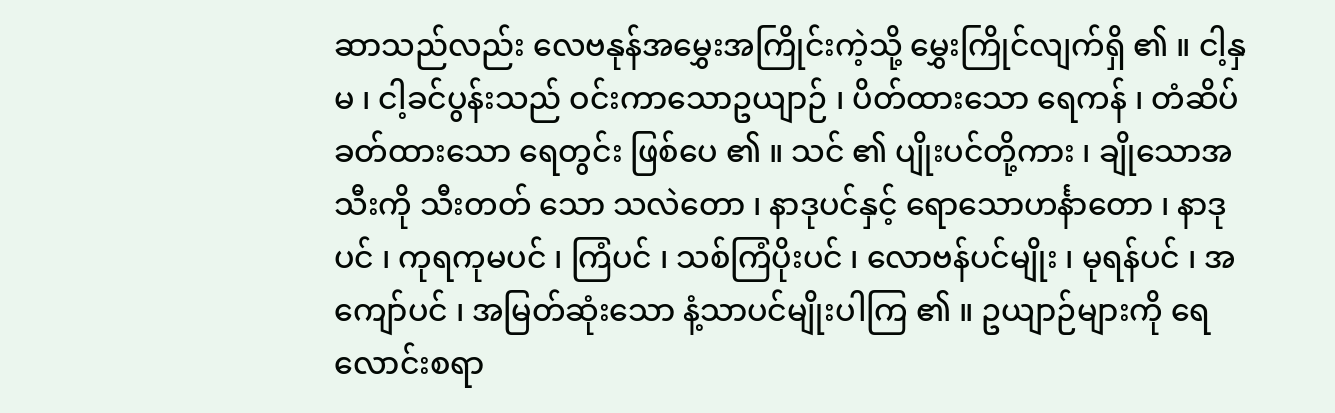ဆာသည်လည်း လေဗနုန်အမွှေးအကြိုင်းကဲ့သို့ မွှေးကြိုင်လျက်ရှိ ၏ ။ ငါ့နှမ ၊ ငါ့ခင်ပွန်းသည် ဝင်းကာသောဥယျာဉ် ၊ ပိတ်ထားသော ရေကန် ၊ တံဆိပ်ခတ်ထားသော ရေတွင်း ဖြစ်ပေ ၏ ။ သင် ၏ ပျိုးပင်တို့ကား ၊ ချိုသောအသီးကို သီးတတ် သော သလဲတော ၊ နာဒုပင်နှင့် ရောသောဟင်္နာတော ၊ နာဒုပင် ၊ ကုရကုမပင် ၊ ကြံပင် ၊ သစ်ကြံပိုးပင် ၊ လောဗန်ပင်မျိုး ၊ မုရန်ပင် ၊ အကျော်ပင် ၊ အမြတ်ဆုံးသော နံ့သာပင်မျိုးပါကြ ၏ ။ ဥယျာဉ်များကို ရေလောင်းစရာ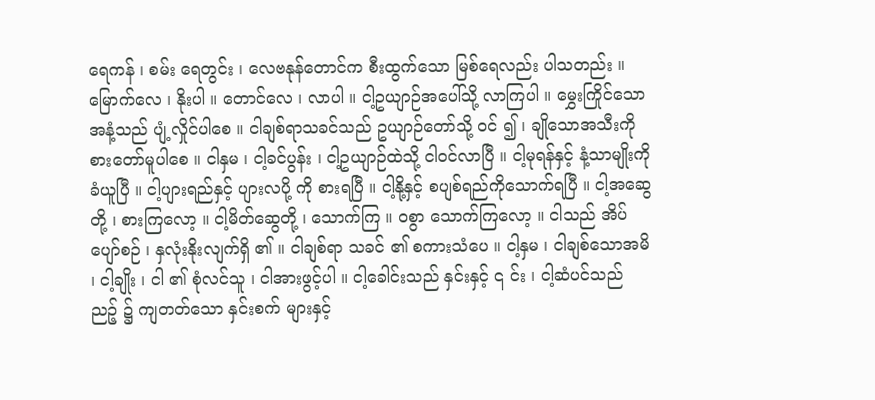ရေကန် ၊ စမ်း ရေတွင်း ၊ လေဗနုန်တောင်က စီးထွက်သော မြစ်ရေလည်း ပါသတည်း ။ မြောက်လေ ၊ နိုးပါ ။ တောင်လေ ၊ လာပါ ။ ငါ့ဥယျာဉ်အပေါ်သို့ လာကြပါ ။ မွှေးကြိုင်သောအနံ့သည် ပျံ့လှိုင်ပါစေ ။ ငါချစ်ရာသခင်သည် ဥယျာဉ်တော်သို့ ဝင် ၍ ၊ ချိုသောအသီးကို စားတော်မူပါစေ ။ ငါနှမ ၊ ငါ့ခင်ပွန်း ၊ ငါ့ဥယျာဉ်ထဲသို့ ငါဝင်လာပြီ ။ ငါ့မုရန်နှင့် နံ့သာမျိုးကို ခံယူပြီ ။ ငါ့ပျားရည်နှင့် ပျားလပို့ ကို စားရပြီ ။ ငါ့နို့နှင့် စပျစ်ရည်ကိုသောက်ရပြီ ။ ငါ့အဆွေ တို့ ၊ စားကြလော့ ။ ငါ့မိတ်ဆွေတို့ ၊ သောက်ကြ ။ ဝစွာ သောက်ကြလော့ ။ ငါသည် အိပ်ပျော်စဉ် ၊ နှလုံးနိုးလျက်ရှိ ၏ ။ ငါချစ်ရာ သခင် ၏ စကားသံပေ ။ ငါ့နှမ ၊ ငါချစ်သောအမိ ၊ ငါ့ချိုး ၊ ငါ ၏ စုံလင်သူ ၊ ငါအားဖွင့်ပါ ။ ငါ့ခေါင်းသည် နှင်းနှင့် ၎ င်း ၊ ငါ့ဆံပင်သည် ညဉ့် ၌ ကျတတ်သော နှင်းစက် များနှင့်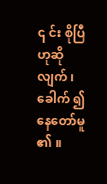၎ င်း စိုပြီဟုဆိုလျက် ၊ ခေါက် ၍ နေတော်မူ ၏ ။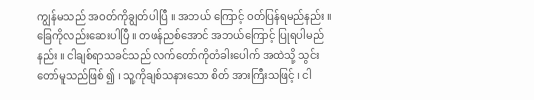ကျွန်မသည် အဝတ်ကိုချွတ်ပါပြီ ။ အဘယ် ကြောင့် ဝတ်ပြန်ရမည်နည်း ။ ခြေကိုလည်းဆေးပါပြီ ။ တဖန်ညစ်အောင် အဘယ်ကြောင့် ပြုရပါမည်နည်း ။ ငါချစ်ရာသခင်သည် လက်တော်ကိုတံခါးပေါက် အထဲသို့ သွင်းတော်မူသည်ဖြစ် ၍ ၊ သူ့ကိုချစ်သနားသော စိတ် အားကြီးသဖြင့် ၊ ငါ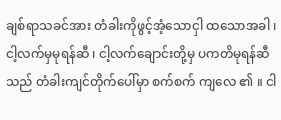ချစ်ရာသခင်အား တံခါးကိုဖွင့်အံ့သောငှါ ထသောအခါ ၊ ငါ့လက်မှမုရန်ဆီ ၊ ငါ့လက်ချောင်းတို့မှ ပကတိမုရန်ဆီသည် တံခါးကျင်တိုက်ပေါ်မှာ စက်စက် ကျလေ ၏ ။ ငါ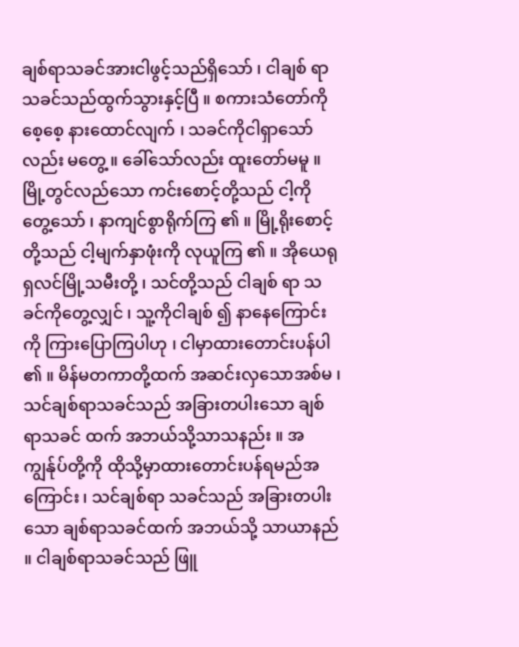ချစ်ရာသခင်အားငါဖွင့်သည်ရှိသော် ၊ ငါချစ် ရာ သခင်သည်ထွက်သွားနှင့်ပြီ ။ စကားသံတော်ကို စေ့စေ့ နားထောင်လျက် ၊ သခင်ကိုငါရှာသော်လည်း မတွေ့ ။ ခေါ်သော်လည်း ထူးတော်မမူ ။ မြို့တွင်လည်သော ကင်းစောင့်တို့သည် ငါ့ကို တွေ့သော် ၊ နာကျင်စွာရိုက်ကြ ၏ ။ မြို့ရိုးစောင့်တို့သည် ငါ့မျက်နှာဖုံးကို လုယူကြ ၏ ။ အိုယေရုရှလင်မြို့သမီးတို့ ၊ သင်တို့သည် ငါချစ် ရာ သခင်ကိုတွေ့လျှင် ၊ သူ့ကိုငါချစ် ၍ နာနေကြောင်းကို ကြားပြောကြပါဟု ၊ ငါမှာထားတောင်းပန်ပါ ၏ ။ မိန်မတကာတို့ထက် အဆင်းလှသောအစ်မ ၊ သင်ချစ်ရာသခင်သည် အခြားတပါးသော ချစ်ရာသခင် ထက် အဘယ်သို့သာသနည်း ။ အကျွန်ုပ်တို့ကို ထိုသို့မှာထားတောင်းပန်ရမည်အကြောင်း ၊ သင်ချစ်ရာ သခင်သည် အခြားတပါးသော ချစ်ရာသခင်ထက် အဘယ်သို့ သာယာနည် ။ ငါချစ်ရာသခင်သည် ဖြူ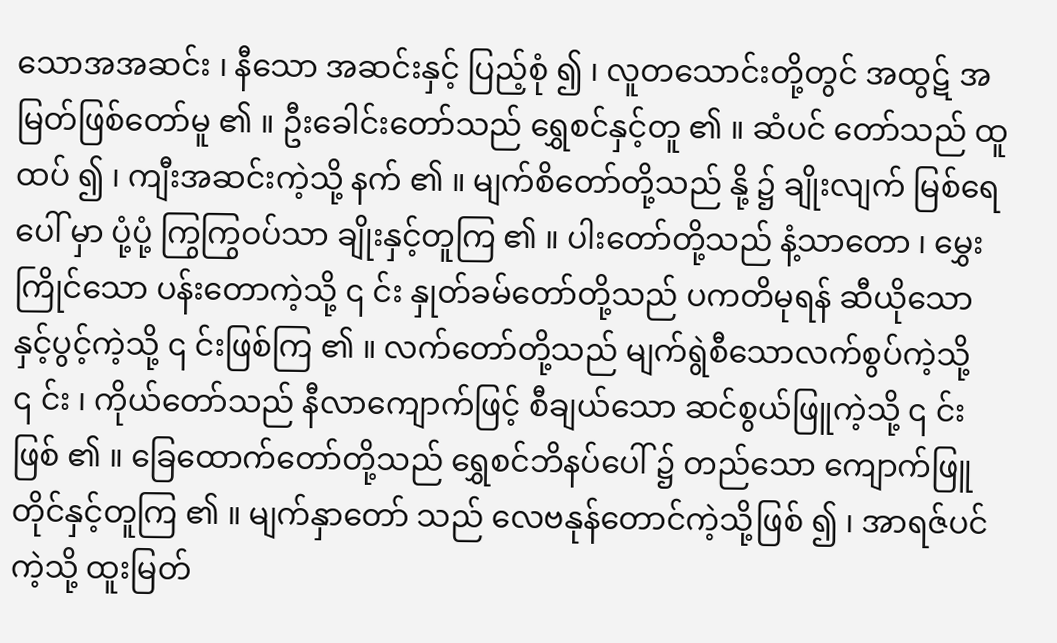သောအအဆင်း ၊ နီသော အဆင်းနှင့် ပြည့်စုံ ၍ ၊ လူတသောင်းတို့တွင် အထွဋ် အမြတ်ဖြစ်တော်မူ ၏ ။ ဦးခေါင်းတော်သည် ရွှေစင်နှင့်တူ ၏ ။ ဆံပင် တော်သည် ထူထပ် ၍ ၊ ကျီးအဆင်းကဲ့သို့ နက် ၏ ။ မျက်စိတော်တို့သည် နို့ ၌ ချိုးလျက် မြစ်ရေပေါ် မှာ ပုံ့ပုံ့ ကြွကြွဝပ်သာ ချိုးနှင့်တူကြ ၏ ။ ပါးတော်တို့သည် နံ့သာတော ၊ မွှေးကြိုင်သော ပန်းတောကဲ့သို့ ၎ င်း နှုတ်ခမ်တော်တို့သည် ပကတိမုရန် ဆီယိုသော နှင့်ပွင့်ကဲ့သို့ ၎ င်းဖြစ်ကြ ၏ ။ လက်တော်တို့သည် မျက်ရွဲစီသောလက်စွပ်ကဲ့သို့ ၎ င်း ၊ ကိုယ်တော်သည် နီလာကျောက်ဖြင့် စီချယ်သော ဆင်စွယ်ဖြူကဲ့သို့ ၎ င်းဖြစ် ၏ ။ ခြေထောက်တော်တို့သည် ရွှေစင်ဘိနပ်ပေါ် ၌ တည်သော ကျောက်ဖြူတိုင်နှင့်တူကြ ၏ ။ မျက်နှာတော် သည် လေဗနုန်တောင်ကဲ့သို့ဖြစ် ၍ ၊ အာရဇ်ပင်ကဲ့သို့ ထူးမြတ်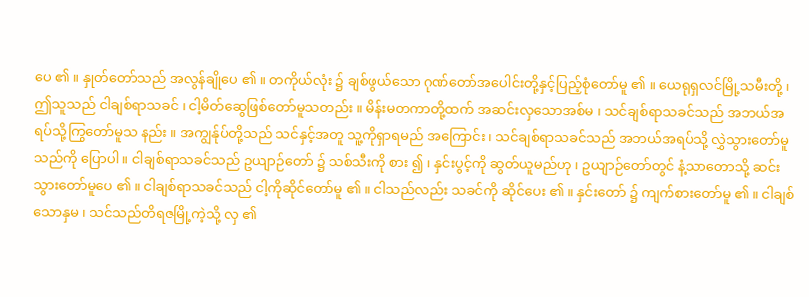ပေ ၏ ။ နှုတ်တော်သည် အလွန်ချိုပေ ၏ ။ တကိုယ်လုံး ၌ ချစ်ဖွယ်သော ဂုဏ်တော်အပေါင်းတို့နှင့်ပြည့်စုံတော်မူ ၏ ။ ယေရုရှလင်မြို့သမီးတို့ ၊ ဤသူသည် ငါချစ်ရာသခင် ၊ ငါ့မိတ်ဆွေဖြစ်တော်မူသတည်း ။ မိန်းမတကာတို့ထက် အဆင်းလှသောအစ်မ ၊ သင်ချစ်ရာသခင်သည် အဘယ်အရပ်သို့ကြွတော်မူသ နည်း ။ အကျွန်ုပ်တို့သည် သင်နှင့်အတူ သူ့ကိုရှာရမည် အကြောင်း ၊ သင်ချစ်ရာသခင်သည် အဘယ်အရပ်သို့ လွှဲသွားတော်မူသည်ကို ပြောပါ ။ ငါချစ်ရာသခင်သည် ဥယျာဉ်တော် ၌ သစ်သီးကို စား ၍ ၊ နှင်းပွင့်ကို ဆွတ်ယူမည်ဟု ၊ ဥယျာဉ်တော်တွင် နံ့သာတောသို့ ဆင်းသွားတော်မူပေ ၏ ။ ငါချစ်ရာသခင်သည် ငါ့ကိုဆိုင်တော်မူ ၏ ။ ငါသည်လည်း သခင်ကို ဆိုင်ပေး ၏ ။ နှင်းတော် ၌ ကျက်စားတော်မူ ၏ ။ ငါချစ်သောနှမ ၊ သင်သည်တိရဇမြို့ကဲ့သို့ လှ ၏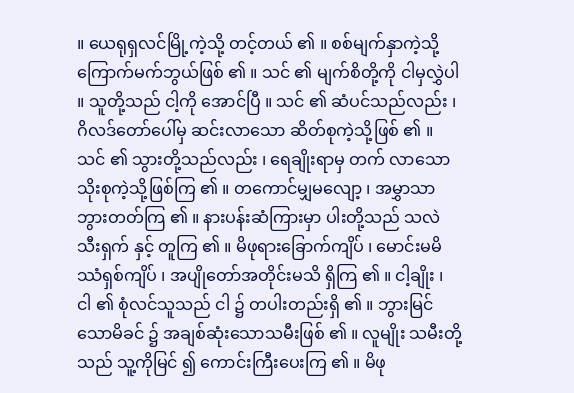။ ယေရုရှလင်မြို့ကဲ့သို့ တင့်တယ် ၏ ။ စစ်မျက်နှာကဲ့သို့ ကြောက်မက်ဘွယ်ဖြစ် ၏ ။ သင် ၏ မျက်စိတို့ကို ငါမှလွှဲပါ ။ သူတို့သည် ငါ့ကို အောင်ပြီ ။ သင် ၏ ဆံပင်သည်လည်း ၊ ဂိလဒ်တော်ပေါ်မှ ဆင်းလာသော ဆိတ်စုကဲ့သို့ဖြစ် ၏ ။ သင် ၏ သွားတို့သည်လည်း ၊ ရေချိုးရာမှ တက် လာသော သိုးစုကဲ့သို့ဖြစ်ကြ ၏ ။ တကောင်မျှမလျော့ ၊ အမွှာသာ ဘွားတတ်ကြ ၏ ။ နားပန်းဆံကြားမှာ ပါးတို့သည် သလဲသီးရှက် နှင့် တူကြ ၏ ။ မိဖုရားခြောက်ကျိပ် ၊ မောင်းမမိဿံရှစ်ကျိပ် ၊ အပျိုတော်အတိုင်းမသိ ရှိကြ ၏ ။ ငါ့ချိုး ၊ ငါ ၏ စုံလင်သူသည် ငါ ၌ တပါးတည်းရှိ ၏ ။ ဘွားမြင်သောမိခင် ၌ အချစ်ဆုံးသောသမီးဖြစ် ၏ ။ လူမျိုး သမီးတို့သည် သူ့ကိုမြင် ၍ ကောင်းကြီးပေးကြ ၏ ။ မိဖု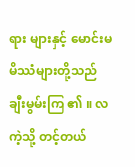ရား များနှင့် မောင်းမမိဿံများတို့သည် ချီးမွမ်းကြ ၏ ။ လကဲ့သို့ တင့်တယ်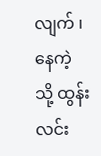လျက် ၊ နေကဲ့သို့ ထွန်းလင်း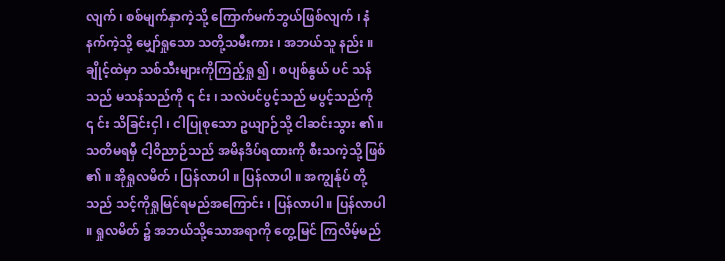လျက် ၊ စစ်မျက်နှာကဲ့သို့ ကြောက်မက်ဘွယ်ဖြစ်လျက် ၊ နံနက်ကဲ့သို့ မျှော်ရှုသော သတို့သမီးကား ၊ အဘယ်သူ နည်း ။ ချိုင့်ထဲမှာ သစ်သီးများကိုကြည့်ရှု ၍ ၊ စပျစ်နွယ် ပင် သန်သည် မသန်သည်ကို ၎ င်း ၊ သလဲပင်ပွင့်သည် မပွင့်သည်ကို ၎ င်း သိခြင်းငှါ ၊ ငါပြုစုသော ဥယျာဉ်သို့ ငါဆင်းသွား ၏ ။ သတိမရမှီ ငါ့ဝိညာဉ်သည် အမိနဒိပ်ရထားကို စီးသကဲ့သို့ ဖြစ် ၏ ။ အိုရှုလမိတ် ၊ ပြန်လာပါ ။ ပြန်လာပါ ။ အကျွန်ုပ် တို့သည် သင့်ကိုရှုမြင်ရမည်အကြောင်း ၊ ပြန်လာပါ ။ ပြန်လာပါ ။ ရှုလမိတ် ၌ အဘယ်သို့သောအရာကို တွေ့မြင် ကြလိမ့်မည်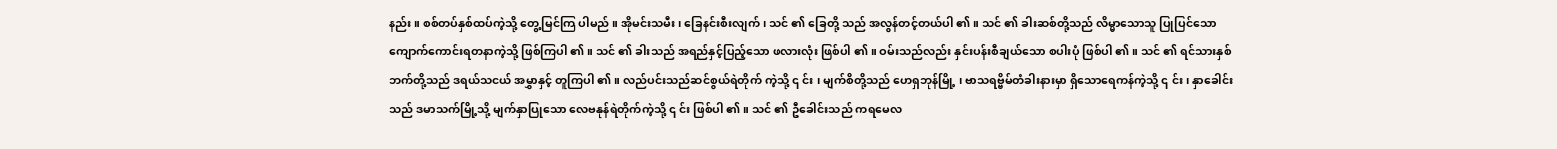နည်း ။ စစ်တပ်နှစ်ထပ်ကဲ့သို့ တွေ့မြင်ကြ ပါမည် ။ အိုမင်းသမီး ၊ ခြေနင်းစီးလျက် ၊ သင် ၏ ခြေတို့ သည် အလွန်တင့်တယ်ပါ ၏ ။ သင် ၏ ခါးဆစ်တို့သည် လိမ္မာသောသူ ပြုပြင်သောကျောက်ကောင်းရတနာကဲ့သို့ ဖြစ်ကြပါ ၏ ။ သင် ၏ ခါးသည် အရည်နှင့်ပြည့်သော ဖလားလုံး ဖြစ်ပါ ၏ ။ ဝမ်းသည်လည်း နှင်းပန်းစီချယ်သော စပါးပုံ ဖြစ်ပါ ၏ ။ သင် ၏ ရင်သားနှစ်ဘက်တို့သည် ဒရယ်သငယ် အမွှာနှင့် တူကြပါ ၏ ။ လည်ပင်းသည်ဆင်စွယ်ရဲတိုက် ကဲ့သို့ ၎ င်း ၊ မျက်စိတို့သည် ဟေရှဘုန်မြို့ ၊ ဗာသရဗ္ဗိမ်တံခါးနားမှာ ရှိသောရေကန်ကဲ့သို့ ၎ င်း ၊ နှာခေါင်းသည် ဒမာသက်မြို့သို့ မျက်နှာပြုသော လေဗနုန်ရဲတိုက်ကဲ့သို့ ၎ င်း ဖြစ်ပါ ၏ ။ သင် ၏ ဦခေါင်းသည် ကရမေလ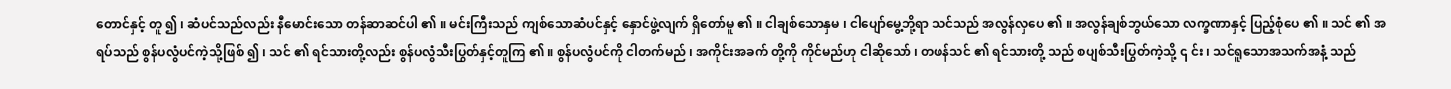တောင်နှင့် တူ ၍ ၊ ဆံပင်သည်လည်း နီမောင်းသော တန်ဆာဆင်ပါ ၏ ။ မင်းကြီးသည် ကျစ်သောဆံပင်နှင့် နှောင်ဖွဲ့လျက် ရှိတော်မူ ၏ ။ ငါချစ်သောနှမ ၊ ငါပျော်မွေ့ဘို့ရာ သင်သည် အလွန်လှပေ ၏ ။ အလွန်ချစ်ဘွယ်သော လက္ခဏာနှင့် ပြည့်စုံပေ ၏ ။ သင် ၏ အရပ်သည် စွန်ပလွံပင်ကဲ့သို့ဖြစ် ၍ ၊ သင် ၏ ရင်သားတို့လည်း စွန်ပလွံသီးပြွတ်နှင့်တူကြ ၏ ။ စွန်ပလွံပင်ကို ငါတက်မည် ၊ အကိုင်းအခက် တို့ကို ကိုင်မည်ဟု ငါဆိုသော် ၊ တဖန်သင် ၏ ရင်သားတို့ သည် စပျစ်သီးပြွတ်ကဲ့သို့ ၎ င်း ၊ သင်ရူသောအသက်အနံ့ သည်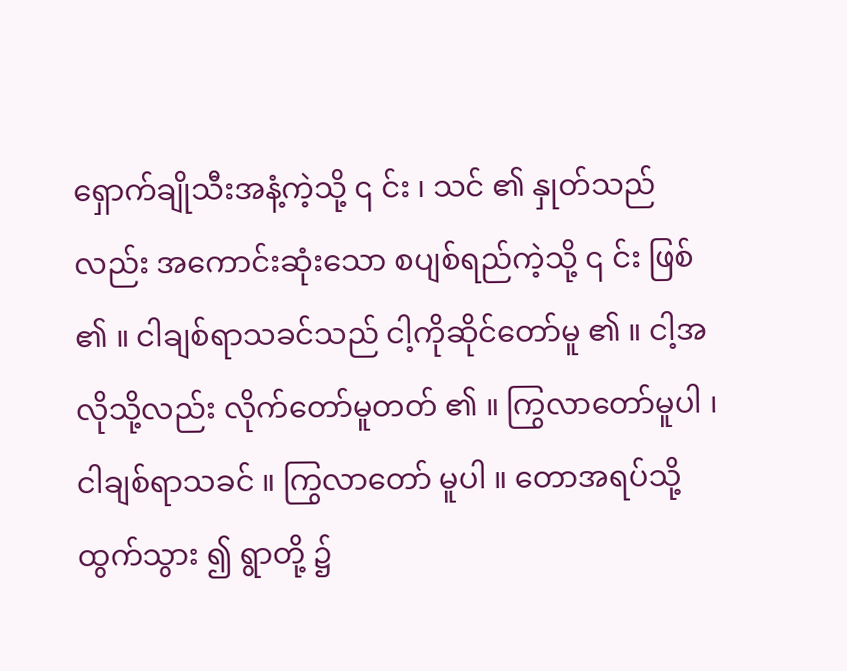ရှောက်ချိုသီးအနံ့ကဲ့သို့ ၎ င်း ၊ သင် ၏ နှုတ်သည်လည်း အကောင်းဆုံးသော စပျစ်ရည်ကဲ့သို့ ၎ င်း ဖြစ် ၏ ။ ငါချစ်ရာသခင်သည် ငါ့ကိုဆိုင်တော်မူ ၏ ။ ငါ့အလိုသို့လည်း လိုက်တော်မူတတ် ၏ ။ ကြွလာတော်မူပါ ၊ ငါချစ်ရာသခင် ။ ကြွလာတော် မူပါ ။ တောအရပ်သို့ ထွက်သွား ၍ ရွာတို့ ၌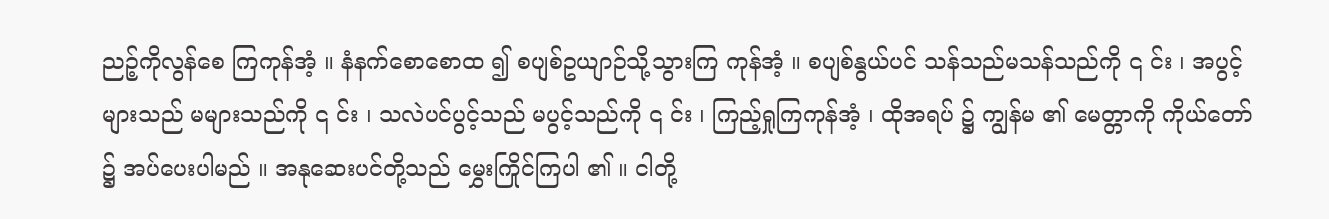ညဉ့်ကိုလွန်စေ ကြကုန်အံ့ ။ နံနက်စောစောထ ၍ စပျစ်ဥယျာဉ်သို့သွားကြ ကုန်အံ့ ။ စပျစ်နွယ်ပင် သန်သည်မသန်သည်ကို ၎ င်း ၊ အပွင့်များသည် မများသည်ကို ၎ င်း ၊ သလဲပင်ပွင့်သည် မပွင့်သည်ကို ၎ င်း ၊ ကြည့်ရှုကြကုန်အံ့ ၊ ထိုအရပ် ၌ ကျွန်မ ၏ မေတ္တာကို ကိုယ်တော် ၌ အပ်ပေးပါမည် ။ အနုဆေးပင်တို့သည် မွှေးကြိုင်ကြပါ ၏ ။ ငါတို့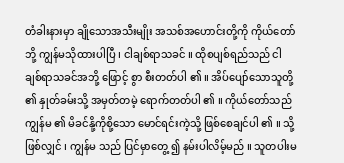တံခါးနားမှာ ချိုသောအသီးမျိုး အသစ်အဟောင်းတို့ကို ကိုယ်တော်ဘို့ ကျွန်မသိုထားပါပြီ ၊ ငါချစ်ရာသခင် ။ ထိုစပျစ်ရည်သည် ငါချစ်ရာသခင်အဘို့ ဖြောင့် စွာ စီးတတ်ပါ ၏ ။ အိပ်ပျော်သောသူတို့ ၏ နှုတ်ခမ်းသို့ အမှတ်တမဲ့ ရောက်တတ်ပါ ၏ ။ ကိုယ်တော်သည် ကျွန်မ ၏ မိခင်နို့ကိုစို့သော မောင်ရင်းကဲ့သို့ ဖြစ်စေချင်ပါ ၏ ။ သို့ဖြစ်လျှင် ၊ ကျွန်မ သည် ပြင်မှာတွေ့ ၍ နမ်းပါလိမ့်မည် ။ သူတပါးမ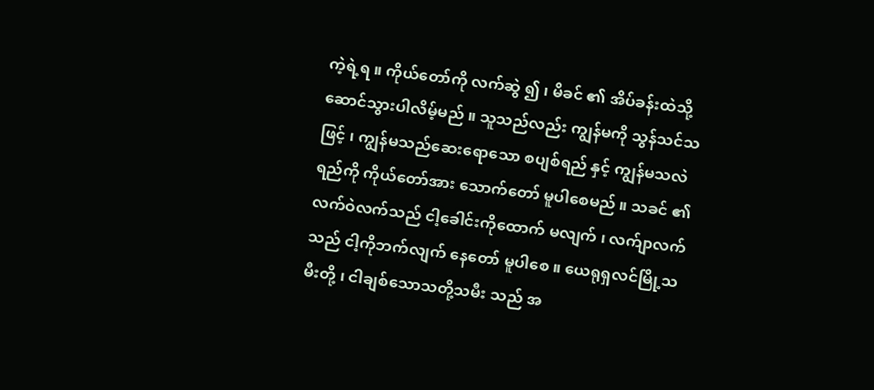ကဲ့ရဲ့ရ ။ ကိုယ်တော်ကို လက်ဆွဲ ၍ ၊ မိခင် ၏ အိပ်ခန်းထဲသို့ ဆောင်သွားပါလိမ့်မည် ။ သူသည်လည်း ကျွန်မကို သွန်သင်သဖြင့် ၊ ကျွန်မသည်ဆေးရောသော စပျစ်ရည် နှင့် ကျွန်မသလဲရည်ကို ကိုယ်တော်အား သောက်တော် မူပါစေမည် ။ သခင် ၏ လက်ဝဲလက်သည် ငါ့ခေါင်းကိုထောက် မလျက် ၊ လက်ျာလက်သည် ငါ့ကိုဘက်လျက် နေတော် မူပါစေ ။ ယေရုရှလင်မြို့သမီးတို့ ၊ ငါချစ်သောသတို့သမီး သည် အ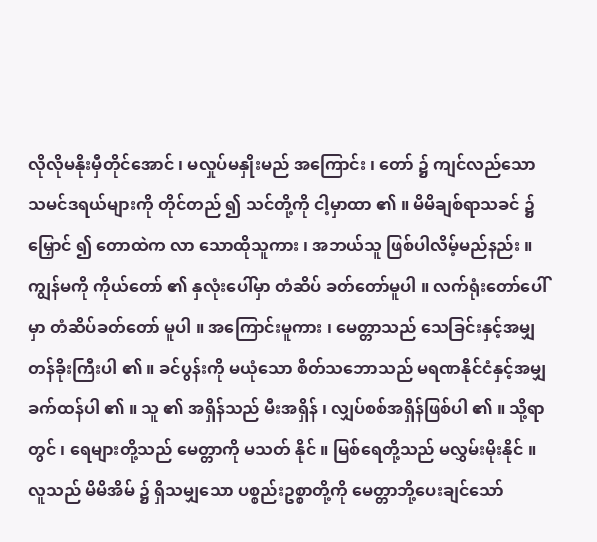လိုလိုမနိုးမှီတိုင်အောင် ၊ မလှုပ်မနှိုးမည် အကြောင်း ၊ တော် ၌ ကျင်လည်သော သမင်ဒရယ်များကို တိုင်တည် ၍ သင်တို့ကို ငါ့မှာထာ ၏ ။ မိမိချစ်ရာသခင် ၌ မြှောင် ၍ တောထဲက လာ သောထိုသူကား ၊ အဘယ်သူ ဖြစ်ပါလိမ့်မည်နည်း ။ ကျွန်မကို ကိုယ်တော် ၏ နှလုံးပေါ်မှာ တံဆိပ် ခတ်တော်မူပါ ။ လက်ရုံးတော်ပေါ်မှာ တံဆိပ်ခတ်တော် မူပါ ။ အကြောင်းမူကား ၊ မေတ္တာသည် သေခြင်းနှင့်အမျှ တန်ခိုးကြီးပါ ၏ ။ ခင်ပွန်းကို မယုံသော စိတ်သဘောသည် မရဏနိုင်ငံနှင့်အမျှ ခက်ထန်ပါ ၏ ။ သူ ၏ အရှိန်သည် မီးအရှိန် ၊ လျှပ်စစ်အရှိန်ဖြစ်ပါ ၏ ။ သို့ရာတွင် ၊ ရေများတို့သည် မေတ္တာကို မသတ် နိုင် ။ မြစ်ရေတို့သည် မလွှမ်းမိုးနိုင် ။ လူသည် မိမိအိမ် ၌ ရှိသမျှသော ပစ္စည်းဥစ္စာတို့ကို မေတ္တာဘို့ပေးချင်သော်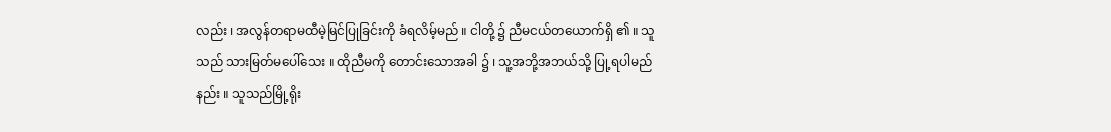လည်း ၊ အလွန်တရာမထီမဲ့မြင်ပြုခြင်းကို ခံရလိမ့်မည် ။ ငါတို့ ၌ ညီမငယ်တယောက်ရှိ ၏ ။ သူသည် သားမြတ်မပေါ်သေး ။ ထိုညီမကို တောင်းသောအခါ ၌ ၊ သူ့အဘို့အဘယ်သို့ ပြု့ရပါမည်နည်း ။ သူသည်မြို့ရိုး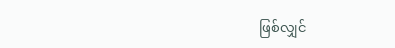ဖြစ်လျှင်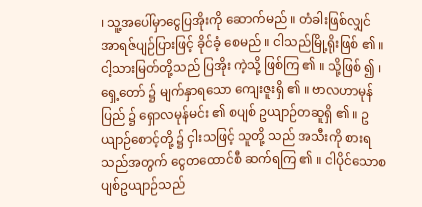၊ သူ့အပေါ်မှာငွေပြအိုးကို ဆောက်မည် ။ တံခါးဖြစ်လျှင် အာရဇ်ပျဉ်ပြားဖြင့် ခိုင်ခံ့ စေမည် ။ ငါသည်မြို့ရိုးဖြစ် ၏ ။ ငါ့သားမြတ်တို့သည် ပြအိုး ကဲ့သို့ ဖြစ်ကြ ၏ ။ သို့ဖြစ် ၍ ၊ ရှေ့တော် ၌ မျက်နှာရသော ကျေးဇူးရှိ ၏ ။ ဗာလဟာမုန်ပြည် ၌ ရှောလမုန်မင်း ၏ စပျစ် ဥယျာဉ်တဆူရှိ ၏ ။ ဥယျာဉ်စောင့်တို့ ၌ ငှါးသဖြင့် သူတို့ သည် အသီးကို စားရသည်အတွက် ငွေတထောင်စီ ဆက်ရကြ ၏ ။ ငါပိုင်သောစပျစ်ဥယျာဉ်သည်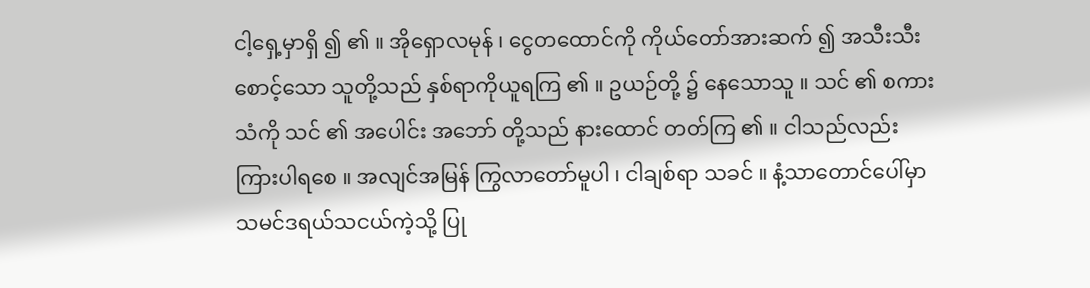ငါ့ရှေ့မှာရှိ ၍ ၏ ။ အိုရှောလမုန် ၊ ငွေတထောင်ကို ကိုယ်တော်အားဆက် ၍ အသီးသီးစောင့်သော သူတို့သည် နှစ်ရာကိုယူရကြ ၏ ။ ဥယဉ်တို့ ၌ နေသောသူ ။ သင် ၏ စကားသံကို သင် ၏ အပေါင်း အဘော် တို့သည် နားထောင် တတ်ကြ ၏ ။ ငါသည်လည်းကြားပါရစေ ။ အလျင်အမြန် ကြွလာတော်မူပါ ၊ ငါချစ်ရာ သခင် ။ နံ့သာတောင်ပေါ်မှာ သမင်ဒရယ်သငယ်ကဲ့သို့ ပြု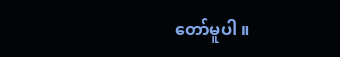တော်မူပါ ။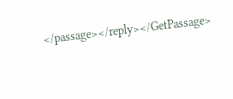</passage></reply></GetPassage>